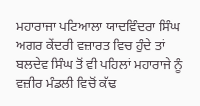ਮਹਾਰਾਜਾ ਪਟਿਆਲਾ ਯਾਦਵਿੰਦਰਾ ਸਿੰਘ ਅਗਰ ਕੇਂਦਰੀ ਵਜ਼ਾਰਤ ਵਿਚ ਹੁੰਦੇ ਤਾਂ ਬਲਦੇਵ ਸਿੰਘ ਤੋਂ ਵੀ ਪਹਿਲਾਂ ਮਹਾਰਾਜੇ ਨੂੰ ਵਜ਼ੀਰ ਮੰਡਲੀ ਵਿਚੋਂ ਕੱਢ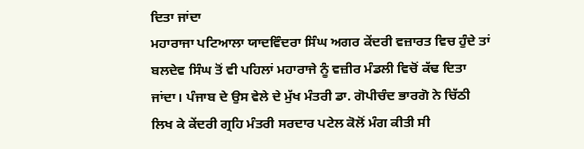ਦਿਤਾ ਜਾਂਦਾ
ਮਹਾਰਾਜਾ ਪਟਿਆਲਾ ਯਾਦਵਿੰਦਰਾ ਸਿੰਘ ਅਗਰ ਕੇਂਦਰੀ ਵਜ਼ਾਰਤ ਵਿਚ ਹੁੰਦੇ ਤਾਂ ਬਲਦੇਵ ਸਿੰਘ ਤੋਂ ਵੀ ਪਹਿਲਾਂ ਮਹਾਰਾਜੇ ਨੂੰ ਵਜ਼ੀਰ ਮੰਡਲੀ ਵਿਚੋਂ ਕੱਢ ਦਿਤਾ ਜਾਂਦਾ। ਪੰਜਾਬ ਦੇ ਉਸ ਵੇਲੇ ਦੇ ਮੁੱਖ ਮੰਤਰੀ ਡਾ. ਗੋਪੀਚੰਦ ਭਾਰਗੋ ਨੇ ਚਿੱਠੀ ਲਿਖ ਕੇ ਕੇਂਦਰੀ ਗ੍ਰਹਿ ਮੰਤਰੀ ਸਰਦਾਰ ਪਟੇਲ ਕੋਲੋਂ ਮੰਗ ਕੀਤੀ ਸੀ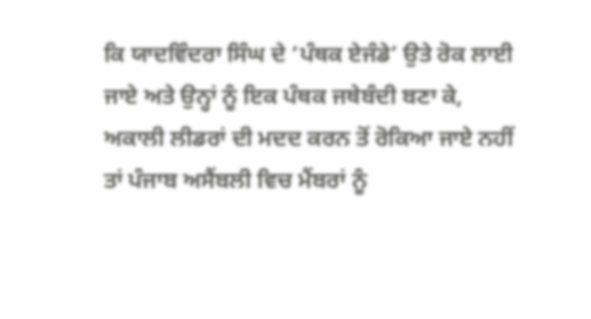ਕਿ ਯਾਦਵਿੰਦਰਾ ਸਿੰਘ ਦੇ ‘ਪੰਥਕ ਏਜੰਡੇ’ ਉਤੇ ਰੋਕ ਲਾਈ ਜਾਏ ਅਤੇ ਉਨ੍ਹਾਂ ਨੂੰ ਇਕ ਪੰਥਕ ਜਥੇਬੰਦੀ ਬਣਾ ਕੇ, ਅਕਾਲੀ ਲੀਡਰਾਂ ਦੀ ਮਦਦ ਕਰਨ ਤੋਂ ਰੋਕਿਆ ਜਾਏ ਨਹੀਂ ਤਾਂ ਪੰਜਾਬ ਅਸੈਂਬਲੀ ਵਿਚ ਮੈਂਬਰਾਂ ਨੂੰ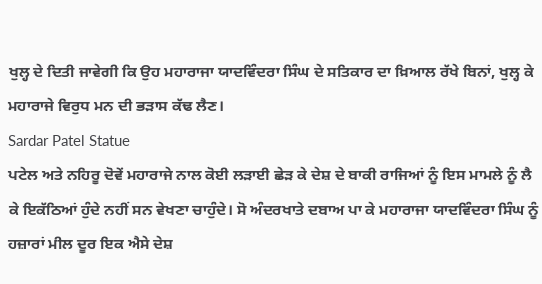ਖੁਲ੍ਹ ਦੇ ਦਿਤੀ ਜਾਵੇਗੀ ਕਿ ਉਹ ਮਹਾਰਾਜਾ ਯਾਦਵਿੰਦਰਾ ਸਿੰਘ ਦੇ ਸਤਿਕਾਰ ਦਾ ਖ਼ਿਆਲ ਰੱਖੇ ਬਿਨਾਂ, ਖੁਲ੍ਹ ਕੇ ਮਹਾਰਾਜੇ ਵਿਰੁਧ ਮਨ ਦੀ ਭੜਾਸ ਕੱਢ ਲੈਣ।
Sardar Patel Statue
ਪਟੇਲ ਅਤੇ ਨਹਿਰੂ ਦੋਵੇਂ ਮਹਾਰਾਜੇ ਨਾਲ ਕੋਈ ਲੜਾਈ ਛੇੜ ਕੇ ਦੇਸ਼ ਦੇ ਬਾਕੀ ਰਾਜਿਆਂ ਨੂੰ ਇਸ ਮਾਮਲੇ ਨੂੰ ਲੈ ਕੇ ਇਕੱਠਿਆਂ ਹੁੰਦੇ ਨਹੀਂ ਸਨ ਵੇਖਣਾ ਚਾਹੁੰਦੇ। ਸੋ ਅੰਦਰਖਾਤੇ ਦਬਾਅ ਪਾ ਕੇ ਮਹਾਰਾਜਾ ਯਾਦਵਿੰਦਰਾ ਸਿੰਘ ਨੂੰ ਹਜ਼ਾਰਾਂ ਮੀਲ ਦੂਰ ਇਕ ਐਸੇ ਦੇਸ਼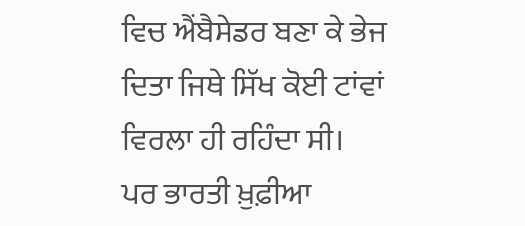ਵਿਚ ਐਂਬੈਸੇਡਰ ਬਣਾ ਕੇ ਭੇਜ ਦਿਤਾ ਜਿਥੇ ਸਿੱਖ ਕੋਈ ਟਾਂਵਾਂ ਵਿਰਲਾ ਹੀ ਰਹਿੰਦਾ ਸੀ।
ਪਰ ਭਾਰਤੀ ਖ਼ੁਫ਼ੀਆ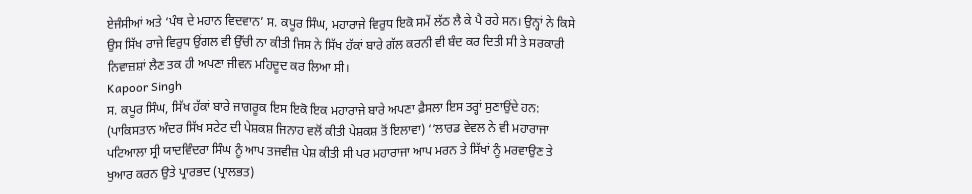ਏਜੰਸੀਆਂ ਅਤੇ ‘ਪੰਥ ਦੇ ਮਹਾਨ ਵਿਦਵਾਨ’ ਸ. ਕਪੂਰ ਸਿੰਘ, ਮਹਾਰਾਜੇ ਵਿਰੁਧ ਇਕੋ ਸਮੇਂ ਲੱਠ ਲੈ ਕੇ ਪੈ ਰਹੇ ਸਨ। ਉਨ੍ਹਾਂ ਨੇ ਕਿਸੇ ਉਸ ਸਿੱਖ ਰਾਜੇ ਵਿਰੁਧ ਉਂਗਲ ਵੀ ਉੱਚੀ ਨਾ ਕੀਤੀ ਜਿਸ ਨੇ ਸਿੱਖ ਹੱਕਾਂ ਬਾਰੇ ਗੱਲ ਕਰਨੀ ਵੀ ਬੰਦ ਕਰ ਦਿਤੀ ਸੀ ਤੇ ਸਰਕਾਰੀ ਨਿਵਾਜ਼ਸ਼ਾਂ ਲੈਣ ਤਕ ਹੀ ਅਪਣਾ ਜੀਵਨ ਮਹਿਦੂਦ ਕਰ ਲਿਆ ਸੀ।
Kapoor Singh
ਸ. ਕਪੂਰ ਸਿੰਘ, ਸਿੱਖ ਹੱਕਾਂ ਬਾਰੇ ਜਾਗਰੂਕ ਇਸ ਇਕੋ ਇਕ ਮਹਾਰਾਜੇ ਬਾਰੇ ਅਪਣਾ ਫ਼ੈਸਲਾ ਇਸ ਤਰ੍ਹਾਂ ਸੁਣਾਉਂਦੇ ਹਨ:
(ਪਾਕਿਸਤਾਨ ਅੰਦਰ ਸਿੱਖ ਸਟੇਟ ਦੀ ਪੇਸ਼ਕਸ਼ ਜਿਨਾਹ ਵਲੋਂ ਕੀਤੀ ਪੇਸ਼ਕਸ਼ ਤੋਂ ਇਲਾਵਾ) ‘‘ਲਾਰਡ ਵੇਵਲ ਨੇ ਵੀ ਮਹਾਰਾਜਾ ਪਟਿਆਲਾ ਸ੍ਰੀ ਯਾਦਵਿੰਦਰਾ ਸਿੰਘ ਨੂੰ ਆਪ ਤਜਵੀਜ਼ ਪੇਸ਼ ਕੀਤੀ ਸੀ ਪਰ ਮਹਾਰਾਜਾ ਆਪ ਮਰਨ ਤੇ ਸਿੱਖਾਂ ਨੂੰ ਮਰਵਾਉਣ ਤੇ ਖੁਆਰ ਕਰਨ ਉਤੇ ਪ੍ਰਾਰਭਦ (ਪ੍ਰਾਲਭਤ)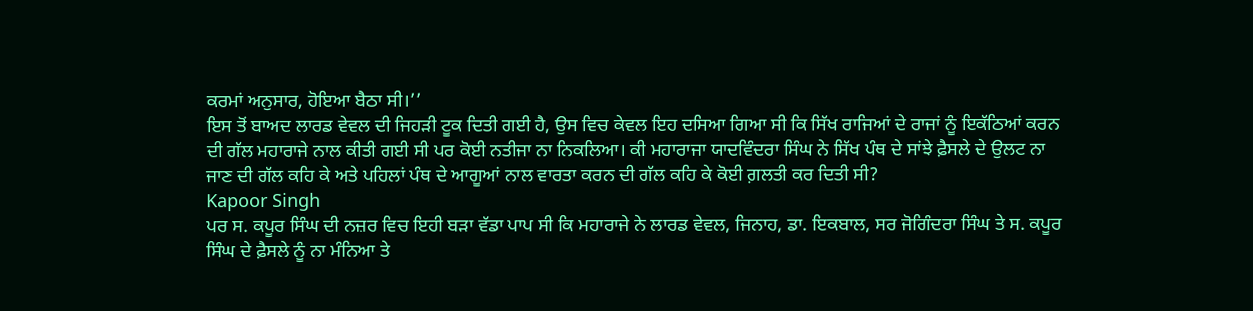ਕਰਮਾਂ ਅਨੁਸਾਰ, ਹੋਇਆ ਬੈਠਾ ਸੀ।’’
ਇਸ ਤੋਂ ਬਾਅਦ ਲਾਰਡ ਵੇਵਲ ਦੀ ਜਿਹੜੀ ਟੂਕ ਦਿਤੀ ਗਈ ਹੈ, ਉਸ ਵਿਚ ਕੇਵਲ ਇਹ ਦਸਿਆ ਗਿਆ ਸੀ ਕਿ ਸਿੱਖ ਰਾਜਿਆਂ ਦੇ ਰਾਜਾਂ ਨੂੰ ਇਕੱਠਿਆਂ ਕਰਨ ਦੀ ਗੱਲ ਮਹਾਰਾਜੇ ਨਾਲ ਕੀਤੀ ਗਈ ਸੀ ਪਰ ਕੋਈ ਨਤੀਜਾ ਨਾ ਨਿਕਲਿਆ। ਕੀ ਮਹਾਰਾਜਾ ਯਾਦਵਿੰਦਰਾ ਸਿੰਘ ਨੇ ਸਿੱਖ ਪੰਥ ਦੇ ਸਾਂਝੇ ਫ਼ੈਸਲੇ ਦੇ ਉਲਟ ਨਾ ਜਾਣ ਦੀ ਗੱਲ ਕਹਿ ਕੇ ਅਤੇ ਪਹਿਲਾਂ ਪੰਥ ਦੇ ਆਗੂਆਂ ਨਾਲ ਵਾਰਤਾ ਕਰਨ ਦੀ ਗੱਲ ਕਹਿ ਕੇ ਕੋਈ ਗ਼ਲਤੀ ਕਰ ਦਿਤੀ ਸੀ?
Kapoor Singh
ਪਰ ਸ. ਕਪੂਰ ਸਿੰਘ ਦੀ ਨਜ਼ਰ ਵਿਚ ਇਹੀ ਬੜਾ ਵੱਡਾ ਪਾਪ ਸੀ ਕਿ ਮਹਾਰਾਜੇ ਨੇ ਲਾਰਡ ਵੇਵਲ, ਜਿਨਾਹ, ਡਾ. ਇਕਬਾਲ, ਸਰ ਜੋਗਿੰਦਰਾ ਸਿੰਘ ਤੇ ਸ. ਕਪੂਰ ਸਿੰਘ ਦੇ ਫ਼ੈਸਲੇ ਨੂੰ ਨਾ ਮੰਨਿਆ ਤੇ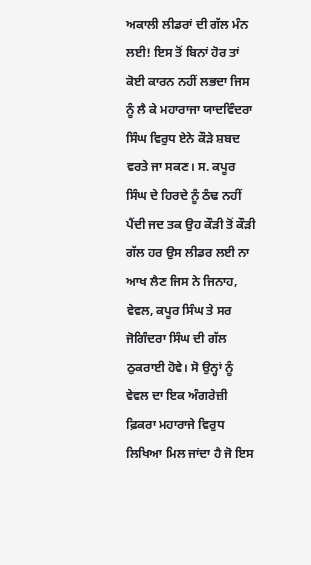ਅਕਾਲੀ ਲੀਡਰਾਂ ਦੀ ਗੱਲ ਮੰਨ ਲਈ! ਇਸ ਤੋਂ ਬਿਨਾਂ ਹੋਰ ਤਾਂ ਕੋਈ ਕਾਰਨ ਨਹੀਂ ਲਭਦਾ ਜਿਸ ਨੂੰ ਲੈ ਕੇ ਮਹਾਰਾਜਾ ਯਾਦਵਿੰਦਰਾ ਸਿੰਘ ਵਿਰੁਧ ਏਨੇ ਕੌੜੇ ਸ਼ਬਦ ਵਰਤੇ ਜਾ ਸਕਣ। ਸ. ਕਪੂਰ ਸਿੰਘ ਦੇ ਹਿਰਦੇ ਨੂੰ ਠੰਢ ਨਹੀਂ ਪੈਂਦੀ ਜਦ ਤਕ ਉਹ ਕੌੜੀ ਤੋਂ ਕੌੜੀ ਗੱਲ ਹਰ ਉਸ ਲੀਡਰ ਲਈ ਨਾ ਆਖ ਲੈਣ ਜਿਸ ਨੇ ਜਿਨਾਹ, ਵੇਵਲ, ਕਪੂਰ ਸਿੰਘ ਤੇ ਸਰ ਜੋਗਿੰਦਰਾ ਸਿੰਘ ਦੀ ਗੱਲ ਠੁਕਰਾਈ ਹੋਵੇ। ਸੋ ਉਨ੍ਹਾਂ ਨੂੰ ਵੇਵਲ ਦਾ ਇਕ ਅੰਗਰੇਜ਼ੀ ਫ਼ਿਕਰਾ ਮਹਾਰਾਜੇ ਵਿਰੁਧ ਲਿਖਿਆ ਮਿਲ ਜਾਂਦਾ ਹੈ ਜੋ ਇਸ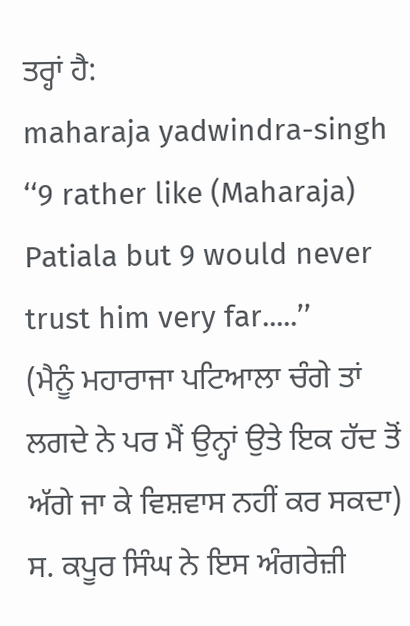ਤਰ੍ਹਾਂ ਹੈ:
maharaja yadwindra-singh
‘‘9 rather like (Maharaja) Patiala but 9 would never trust him very far.....’’
(ਮੈਨੂੰ ਮਹਾਰਾਜਾ ਪਟਿਆਲਾ ਚੰਗੇ ਤਾਂ ਲਗਦੇ ਨੇ ਪਰ ਮੈਂ ਉਨ੍ਹਾਂ ਉਤੇ ਇਕ ਹੱਦ ਤੋਂ ਅੱਗੇ ਜਾ ਕੇ ਵਿਸ਼ਵਾਸ ਨਹੀਂ ਕਰ ਸਕਦਾ)
ਸ. ਕਪੂਰ ਸਿੰਘ ਨੇ ਇਸ ਅੰਗਰੇਜ਼ੀ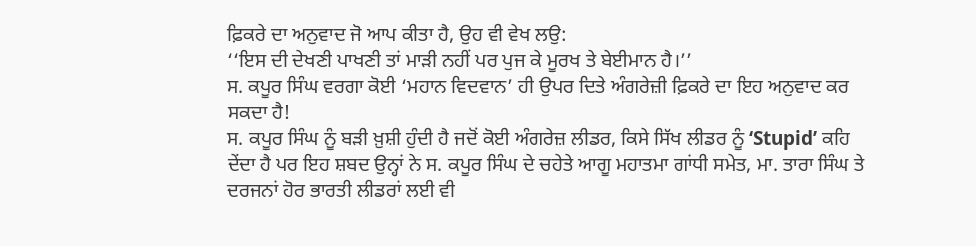ਫ਼ਿਕਰੇ ਦਾ ਅਨੁਵਾਦ ਜੋ ਆਪ ਕੀਤਾ ਹੈ, ਉਹ ਵੀ ਵੇਖ ਲਉ:
‘‘ਇਸ ਦੀ ਦੇਖਣੀ ਪਾਖਣੀ ਤਾਂ ਮਾੜੀ ਨਹੀਂ ਪਰ ਪੁਜ ਕੇ ਮੂਰਖ ਤੇ ਬੇਈਮਾਨ ਹੈ।’’
ਸ. ਕਪੂਰ ਸਿੰਘ ਵਰਗਾ ਕੋਈ ‘ਮਹਾਨ ਵਿਦਵਾਨ’ ਹੀ ਉਪਰ ਦਿਤੇ ਅੰਗਰੇਜ਼ੀ ਫ਼ਿਕਰੇ ਦਾ ਇਹ ਅਨੁਵਾਦ ਕਰ ਸਕਦਾ ਹੈ!
ਸ. ਕਪੂਰ ਸਿੰਘ ਨੂੰ ਬੜੀ ਖ਼ੁਸ਼ੀ ਹੁੰਦੀ ਹੈ ਜਦੋਂ ਕੋਈ ਅੰਗਰੇਜ਼ ਲੀਡਰ, ਕਿਸੇ ਸਿੱਖ ਲੀਡਰ ਨੂੰ ‘Stupid’ ਕਹਿ ਦੇਂਦਾ ਹੈ ਪਰ ਇਹ ਸ਼ਬਦ ਉਨ੍ਹਾਂ ਨੇ ਸ. ਕਪੂਰ ਸਿੰਘ ਦੇ ਚਹੇਤੇ ਆਗੂ ਮਹਾਤਮਾ ਗਾਂਧੀ ਸਮੇਤ, ਮਾ. ਤਾਰਾ ਸਿੰਘ ਤੇ ਦਰਜਨਾਂ ਹੋਰ ਭਾਰਤੀ ਲੀਡਰਾਂ ਲਈ ਵੀ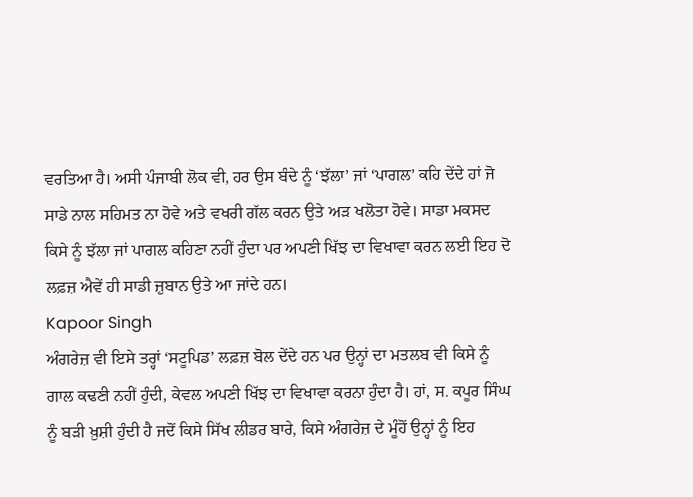ਵਰਤਿਆ ਹੈ। ਅਸੀ ਪੰਜਾਬੀ ਲੋਕ ਵੀ, ਹਰ ਉਸ ਬੰਦੇ ਨੂੰ ‘ਝੱਲਾ’ ਜਾਂ ‘ਪਾਗਲ’ ਕਹਿ ਦੇਂਦੇ ਹਾਂ ਜੋ ਸਾਡੇ ਨਾਲ ਸਹਿਮਤ ਨਾ ਹੋਵੇ ਅਤੇ ਵਖਰੀ ਗੱਲ ਕਰਨ ਉਤੇ ਅੜ ਖਲੋਤਾ ਹੋਵੇ। ਸਾਡਾ ਮਕਸਦ ਕਿਸੇ ਨੂੰ ਝੱਲਾ ਜਾਂ ਪਾਗਲ ਕਹਿਣਾ ਨਹੀਂ ਹੁੰਦਾ ਪਰ ਅਪਣੀ ਖਿੱਝ ਦਾ ਵਿਖਾਵਾ ਕਰਨ ਲਈ ਇਹ ਦੋ ਲਫ਼ਜ਼ ਐਵੇਂ ਹੀ ਸਾਡੀ ਜ਼ੁਬਾਨ ਉਤੇ ਆ ਜਾਂਦੇ ਹਨ।
Kapoor Singh
ਅੰਗਰੇਜ਼ ਵੀ ਇਸੇ ਤਰ੍ਹਾਂ ‘ਸਟੂਪਿਡ’ ਲਫ਼ਜ਼ ਬੋਲ ਦੇਂਦੇ ਹਨ ਪਰ ਉਨ੍ਹਾਂ ਦਾ ਮਤਲਬ ਵੀ ਕਿਸੇ ਨੂੰ ਗਾਲ ਕਢਣੀ ਨਹੀਂ ਹੁੰਦੀ, ਕੇਵਲ ਅਪਣੀ ਖਿੱਝ ਦਾ ਵਿਖਾਵਾ ਕਰਨਾ ਹੁੰਦਾ ਹੈ। ਹਾਂ, ਸ. ਕਪੂਰ ਸਿੰਘ ਨੂੰ ਬੜੀ ਖ਼ੁਸ਼ੀ ਹੁੰਦੀ ਹੈ ਜਦੋਂ ਕਿਸੇ ਸਿੱਖ ਲੀਡਰ ਬਾਰੇ, ਕਿਸੇ ਅੰਗਰੇਜ਼ ਦੇ ਮੂੰਹੋਂ ਉਨ੍ਹਾਂ ਨੂੰ ਇਹ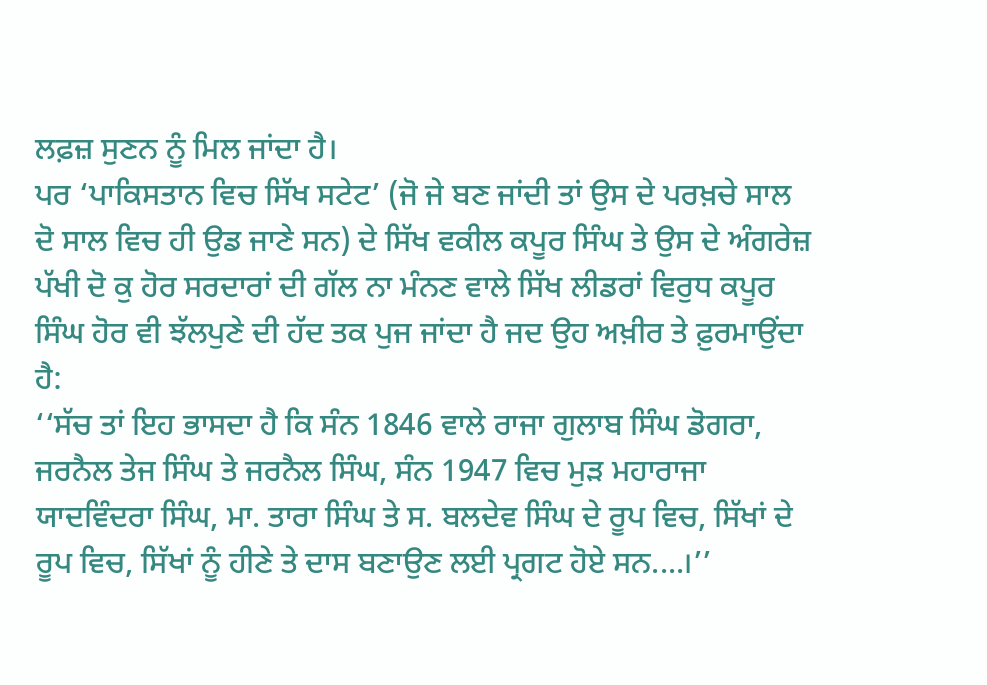ਲਫ਼ਜ਼ ਸੁਣਨ ਨੂੰ ਮਿਲ ਜਾਂਦਾ ਹੈ।
ਪਰ ‘ਪਾਕਿਸਤਾਨ ਵਿਚ ਸਿੱਖ ਸਟੇਟ’ (ਜੋ ਜੇ ਬਣ ਜਾਂਦੀ ਤਾਂ ਉਸ ਦੇ ਪਰਖ਼ਚੇ ਸਾਲ ਦੋ ਸਾਲ ਵਿਚ ਹੀ ਉਡ ਜਾਣੇ ਸਨ) ਦੇ ਸਿੱਖ ਵਕੀਲ ਕਪੂਰ ਸਿੰਘ ਤੇ ਉਸ ਦੇ ਅੰਗਰੇਜ਼ ਪੱਖੀ ਦੋ ਕੁ ਹੋਰ ਸਰਦਾਰਾਂ ਦੀ ਗੱਲ ਨਾ ਮੰਨਣ ਵਾਲੇ ਸਿੱਖ ਲੀਡਰਾਂ ਵਿਰੁਧ ਕਪੂਰ ਸਿੰਘ ਹੋਰ ਵੀ ਝੱਲਪੁਣੇ ਦੀ ਹੱਦ ਤਕ ਪੁਜ ਜਾਂਦਾ ਹੈ ਜਦ ਉਹ ਅਖ਼ੀਰ ਤੇ ਫ਼ੁਰਮਾਉਂਦਾ ਹੈ:
‘‘ਸੱਚ ਤਾਂ ਇਹ ਭਾਸਦਾ ਹੈ ਕਿ ਸੰਨ 1846 ਵਾਲੇ ਰਾਜਾ ਗੁਲਾਬ ਸਿੰਘ ਡੋਗਰਾ, ਜਰਨੈਲ ਤੇਜ ਸਿੰਘ ਤੇ ਜਰਨੈਲ ਸਿੰਘ, ਸੰਨ 1947 ਵਿਚ ਮੁੜ ਮਹਾਰਾਜਾ ਯਾਦਵਿੰਦਰਾ ਸਿੰਘ, ਮਾ. ਤਾਰਾ ਸਿੰਘ ਤੇ ਸ. ਬਲਦੇਵ ਸਿੰਘ ਦੇ ਰੂਪ ਵਿਚ, ਸਿੱਖਾਂ ਦੇ ਰੂਪ ਵਿਚ, ਸਿੱਖਾਂ ਨੂੰ ਹੀਣੇ ਤੇ ਦਾਸ ਬਣਾਉਣ ਲਈ ਪ੍ਰਗਟ ਹੋਏ ਸਨ....।’’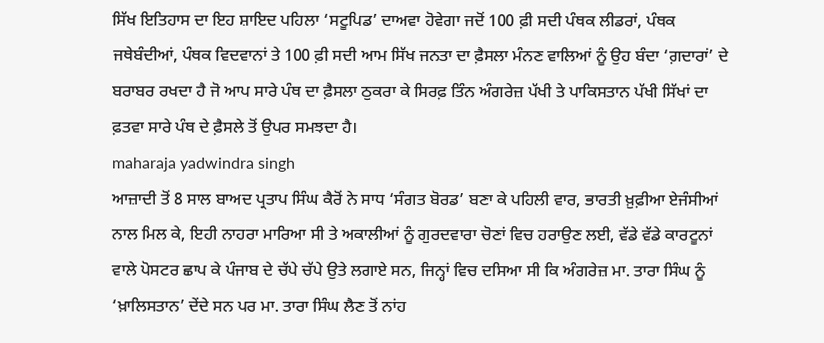ਸਿੱਖ ਇਤਿਹਾਸ ਦਾ ਇਹ ਸ਼ਾਇਦ ਪਹਿਲਾ ‘ਸਟੂਪਿਡ’ ਦਾਅਵਾ ਹੋਵੇਗਾ ਜਦੋਂ 100 ਫ਼ੀ ਸਦੀ ਪੰਥਕ ਲੀਡਰਾਂ, ਪੰਥਕ ਜਥੇਬੰਦੀਆਂ, ਪੰਥਕ ਵਿਦਵਾਨਾਂ ਤੇ 100 ਫ਼ੀ ਸਦੀ ਆਮ ਸਿੱਖ ਜਨਤਾ ਦਾ ਫ਼ੈਸਲਾ ਮੰਨਣ ਵਾਲਿਆਂ ਨੂੰ ਉਹ ਬੰਦਾ ‘ਗ਼ਦਾਰਾਂ’ ਦੇ ਬਰਾਬਰ ਰਖਦਾ ਹੈ ਜੋ ਆਪ ਸਾਰੇ ਪੰਥ ਦਾ ਫ਼ੈਸਲਾ ਠੁਕਰਾ ਕੇ ਸਿਰਫ਼ ਤਿੰਨ ਅੰਗਰੇਜ਼ ਪੱਖੀ ਤੇ ਪਾਕਿਸਤਾਨ ਪੱਖੀ ਸਿੱਖਾਂ ਦਾ ਫ਼ਤਵਾ ਸਾਰੇ ਪੰਥ ਦੇ ਫ਼ੈਸਲੇ ਤੋਂ ਉਪਰ ਸਮਝਦਾ ਹੈ।
maharaja yadwindra singh
ਆਜ਼ਾਦੀ ਤੋਂ 8 ਸਾਲ ਬਾਅਦ ਪ੍ਰਤਾਪ ਸਿੰਘ ਕੈਰੋਂ ਨੇ ਸਾਧ ‘ਸੰਗਤ ਬੋਰਡ’ ਬਣਾ ਕੇ ਪਹਿਲੀ ਵਾਰ, ਭਾਰਤੀ ਖ਼ੁਫ਼ੀਆ ਏਜੰਸੀਆਂ ਨਾਲ ਮਿਲ ਕੇ, ਇਹੀ ਨਾਹਰਾ ਮਾਰਿਆ ਸੀ ਤੇ ਅਕਾਲੀਆਂ ਨੂੰ ਗੁਰਦਵਾਰਾ ਚੋਣਾਂ ਵਿਚ ਹਰਾਉਣ ਲਈ, ਵੱਡੇ ਵੱਡੇ ਕਾਰਟੂਨਾਂ ਵਾਲੇ ਪੋਸਟਰ ਛਾਪ ਕੇ ਪੰਜਾਬ ਦੇ ਚੱਪੇ ਚੱਪੇ ਉਤੇ ਲਗਾਏ ਸਨ, ਜਿਨ੍ਹਾਂ ਵਿਚ ਦਸਿਆ ਸੀ ਕਿ ਅੰਗਰੇਜ਼ ਮਾ. ਤਾਰਾ ਸਿੰਘ ਨੂੰ ‘ਖ਼ਾਲਿਸਤਾਨ’ ਦੇਂਦੇ ਸਨ ਪਰ ਮਾ. ਤਾਰਾ ਸਿੰਘ ਲੈਣ ਤੋਂ ਨਾਂਹ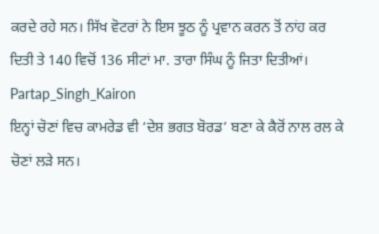ਕਰਦੇ ਰਹੇ ਸਨ। ਸਿੱਖ ਵੋਟਰਾਂ ਨੇ ਇਸ ਝੂਠ ਨੂੰ ਪ੍ਰਵਾਨ ਕਰਨ ਤੋਂ ਨਾਂਹ ਕਰ ਦਿਤੀ ਤੇ 140 ਵਿਚੋਂ 136 ਸੀਟਾਂ ਮਾ. ਤਾਰਾ ਸਿੰਘ ਨੂੰ ਜਿਤਾ ਦਿਤੀਆਂ।
Partap_Singh_Kairon
ਇਨ੍ਹਾਂ ਚੋਣਾਂ ਵਿਚ ਕਾਮਰੇਡ ਵੀ ‘ਦੇਸ਼ ਭਗਤ ਬੋਰਡ’ ਬਣਾ ਕੇ ਕੈਰੋਂ ਨਾਲ ਰਲ ਕੇ ਚੋਣਾਂ ਲੜੇ ਸਨ।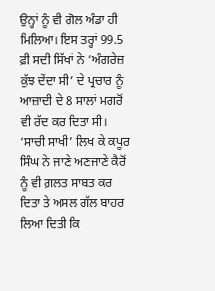ਉਨ੍ਹਾਂ ਨੂੰ ਵੀ ਗੋਲ ਅੰਡਾ ਹੀ ਮਿਲਿਆ। ਇਸ ਤਰ੍ਹਾਂ 99.5 ਫ਼ੀ ਸਦੀ ਸਿੱਖਾਂ ਨੇ ‘ਅੰਗਰੇਜ਼ ਕੁੱਝ ਦੇਂਦਾ ਸੀ’ ਦੇ ਪ੍ਰਚਾਰ ਨੂੰ ਆਜ਼ਾਦੀ ਦੇ 8 ਸਾਲਾਂ ਮਗਰੋਂ ਵੀ ਰੱਦ ਕਰ ਦਿਤਾ ਸੀ। ‘ਸਾਚੀ ਸਾਖੀ’ ਲਿਖ ਕੇ ਕਪੂਰ ਸਿੰਘ ਨੇ ਜਾਣੇ ਅਣਜਾਣੇ ਕੈਰੋਂ ਨੂੰ ਵੀ ਗ਼ਲਤ ਸਾਬਤ ਕਰ ਦਿਤਾ ਤੇ ਅਸਲ ਗੱਲ ਬਾਹਰ ਲਿਆ ਦਿਤੀ ਕਿ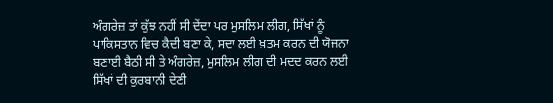ਅੰਗਰੇਜ਼ ਤਾਂ ਕੁੱਝ ਨਹੀਂ ਸੀ ਦੇਂਦਾ ਪਰ ਮੁਸਲਿਮ ਲੀਗ, ਸਿੱਖਾਂ ਨੂੰ ਪਾਕਿਸਤਾਨ ਵਿਚ ਕੈਦੀ ਬਣਾ ਕੇ, ਸਦਾ ਲਈ ਖ਼ਤਮ ਕਰਨ ਦੀ ਯੋਜਨਾ ਬਣਾਈ ਬੈਠੀ ਸੀ ਤੇ ਅੰਗਰੇਜ਼, ਮੁਸਲਿਮ ਲੀਗ ਦੀ ਮਦਦ ਕਰਨ ਲਈ ਸਿੱਖਾਂ ਦੀ ਕੁਰਬਾਨੀ ਦੇਣੀ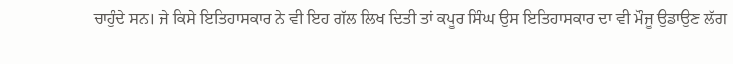ਚਾਹੁੰਦੇ ਸਨ। ਜੇ ਕਿਸੇ ਇਤਿਹਾਸਕਾਰ ਨੇ ਵੀ ਇਹ ਗੱਲ ਲਿਖ ਦਿਤੀ ਤਾਂ ਕਪੂਰ ਸਿੰਘ ਉਸ ਇਤਿਹਾਸਕਾਰ ਦਾ ਵੀ ਮੌਜੂ ਉਡਾਉਣ ਲੱਗ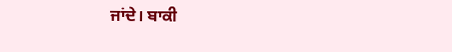ਜਾਂਦੇ। ਬਾਕੀ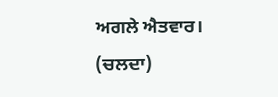ਅਗਲੇ ਐਤਵਾਰ। (ਚਲਦਾ)